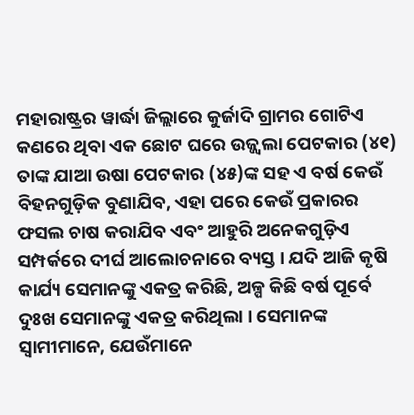ମହାରାଷ୍ଟ୍ରର ୱାର୍ଦ୍ଧା ଜିଲ୍ଲାରେ କୁର୍ଜାଦି ଗ୍ରାମର ଗୋଟିଏ କଣରେ ଥିବା ଏକ ଛୋଟ ଘରେ ଉଜ୍ଜ୍ୱଲା ପେଟକାର (୪୧) ତାଙ୍କ ଯାଆ ଉଷା ପେଟକାର (୪୫)ଙ୍କ ସହ ଏ ବର୍ଷ କେଉଁ ବିହନଗୁଡ଼ିକ ବୁଣାଯିବ, ଏହା ପରେ କେଉଁ ପ୍ରକାରର ଫସଲ ଚାଷ କରାଯିବ ଏବଂ ଆହୁରି ଅନେକଗୁଡ଼ିଏ ସମ୍ପର୍କରେ ଦୀର୍ଘ ଆଲୋଚନାରେ ବ୍ୟସ୍ତ । ଯଦି ଆଜି କୃଷି କାର୍ଯ୍ୟ ସେମାନଙ୍କୁ ଏକତ୍ର କରିଛି, ଅଳ୍ପ କିଛି ବର୍ଷ ପୂର୍ବେ ଦୁଃଖ ସେମାନଙ୍କୁ ଏକତ୍ର କରିଥିଲା । ସେମାନଙ୍କ ସ୍ୱାମୀମାନେ, ଯେଉଁମାନେ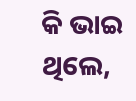କି ଭାଇ ଥିଲେ,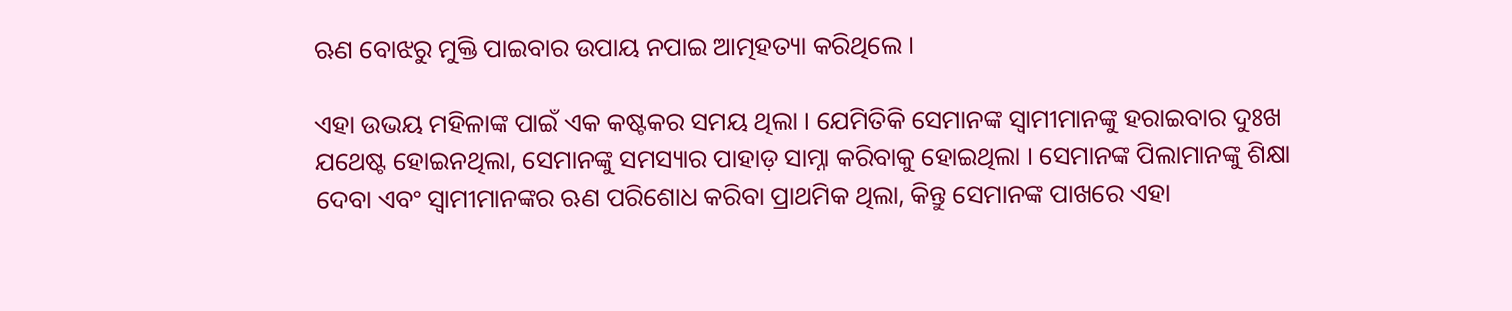ଋଣ ବୋଝରୁ ମୁକ୍ତି ପାଇବାର ଉପାୟ ନପାଇ ଆତ୍ମହତ୍ୟା କରିଥିଲେ ।

ଏହା ଉଭୟ ମହିଳାଙ୍କ ପାଇଁ ଏକ କଷ୍ଟକର ସମୟ ଥିଲା । ଯେମିତିକି ସେମାନଙ୍କ ସ୍ୱାମୀମାନଙ୍କୁ ହରାଇବାର ଦୁଃଖ ଯଥେଷ୍ଟ ହୋଇନଥିଲା, ସେମାନଙ୍କୁ ସମସ୍ୟାର ପାହାଡ଼ ସାମ୍ନା କରିବାକୁ ହୋଇଥିଲା । ସେମାନଙ୍କ ପିଲାମାନଙ୍କୁ ଶିକ୍ଷା ଦେବା ଏବଂ ସ୍ୱାମୀମାନଙ୍କର ଋଣ ପରିଶୋଧ କରିବା ପ୍ରାଥମିକ ଥିଲା, କିନ୍ତୁ ସେମାନଙ୍କ ପାଖରେ ଏହା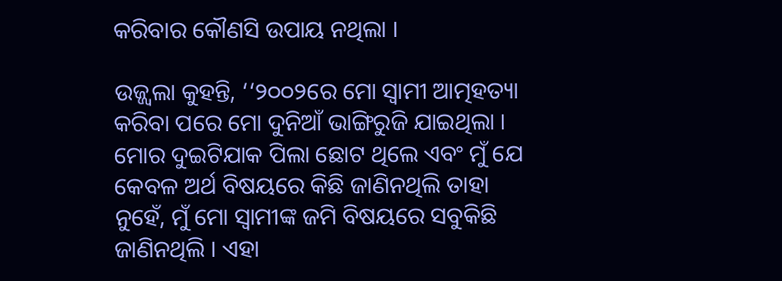କରିବାର କୌଣସି ଉପାୟ ନଥିଲା ।

ଉଜ୍ଜ୍ୱଲା କୁହନ୍ତି, ‘‘୨୦୦୨ରେ ମୋ ସ୍ୱାମୀ ଆତ୍ମହତ୍ୟା କରିବା ପରେ ମୋ ଦୁନିଆଁ ଭାଙ୍ଗିରୁଜି ଯାଇଥିଲା । ମୋର ଦୁଇଟିଯାକ ପିଲା ଛୋଟ ଥିଲେ ଏବଂ ମୁଁ ଯେ କେବଳ ଅର୍ଥ ବିଷୟରେ କିଛି ଜାଣିନଥିଲି ତାହା ନୁହେଁ, ମୁଁ ମୋ ସ୍ୱାମୀଙ୍କ ଜମି ବିଷୟରେ ସବୁକିଛି ଜାଣିନଥିଲି । ଏହା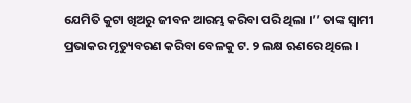ଯେମିତି କୁଟା ଖିଅରୁ ଜୀବନ ଆରମ୍ଭ କରିବା ପରି ଥିଲା ।’’ ତାଙ୍କ ସ୍ୱାମୀ ପ୍ରଭାକର ମୃତ୍ୟୁବରଣ କରିବା ବେଳକୁ ଟ. ୨ ଲକ୍ଷ ଋଣରେ ଥିଲେ ।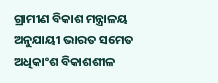ଗ୍ରାମୀଣ ବିକାଶ ମନ୍ତ୍ରାଳୟ ଅନୁଯାୟୀ ଭାରତ ସମେତ ଅଧିକାଂଶ ବିକାଶଶୀଳ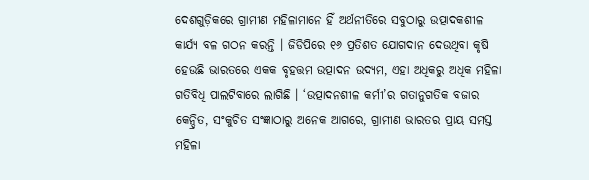ଦେଶଗୁଡ଼ିକରେ ଗ୍ରାମୀଣ ମହିଳାମାନେ ହିଁ ଅର୍ଥନୀତିରେ ସବୁଠାରୁ ଉତ୍ପାଦକଶୀଳ କାର୍ଯ୍ୟ ବଳ ଗଠନ କରନ୍ତି । ଜିଡିପିରେ ୧୬ ପ୍ରତିଶତ ଯୋଗଦାନ ଦେଉଥିବା କୃଷି ହେଉଛି ଭାରତରେ ଏକକ ବୃହତ୍ତମ ଉତ୍ପାଦନ ଉଦ୍ୟମ, ଏହା ଅଧିକରୁ ଅଧିକ ମହିଳା ଗତିବିଧି ପାଲଟିବାରେ ଲାଗିଛି । ‘ଉତ୍ପାଦନଶୀଳ କର୍ମୀ’ର ଗତାନୁଗତିକ ବଜାର କେନ୍ଦ୍ରିତ, ସଂକୁଚିତ ସଂଜ୍ଞାଠାରୁ ଅନେକ ଆଗରେ, ଗ୍ରାମୀଣ ଭାରତର ପ୍ରାୟ ସମସ୍ତ ମହିଳା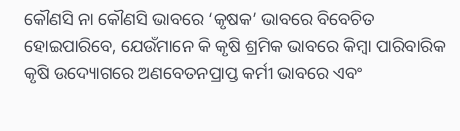କୌଣସି ନା କୌଣସି ଭାବରେ ‘କୃଷକ’ ଭାବରେ ବିବେଚିତ ହୋଇପାରିବେ, ଯେଉଁମାନେ କି କୃଷି ଶ୍ରମିକ ଭାବରେ କିମ୍ବା ପାରିବାରିକ କୃଷି ଉଦ୍ୟୋଗରେ ଅଣବେତନପ୍ରାପ୍ତ କର୍ମୀ ଭାବରେ ଏବଂ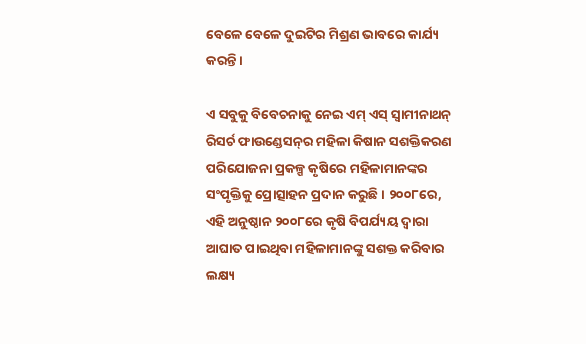ବେଳେ ବେଳେ ଦୁଇଟିର ମିଶ୍ରଣ ଭାବରେ କାର୍ଯ୍ୟ କରନ୍ତି।

ଏ ସବୁକୁ ବିବେଚନାକୁ ନେଇ ଏମ୍‌ ଏସ୍‌ ସ୍ୱାମୀନାଥନ୍‌ ରିସର୍ଚ ଫାଉଣ୍ଡେସନ୍‌ର ମହିଳା କିଷାନ ସଶକ୍ତିକରଣ ପରିଯୋଜନା ପ୍ରକଳ୍ପ କୃଷିରେ ମହିଳାମାନଙ୍କର ସଂପୃକ୍ତିକୁ ପ୍ରୋତ୍ସାହନ ପ୍ରଦାନ କରୁଛି । ୨୦୦୮ରେ, ଏହି ଅନୁଷ୍ଠାନ ୨୦୦୮ରେ କୃଷି ବିପର୍ଯ୍ୟୟ ଦ୍ୱାରା ଆଘାତ ପାଇଥିବା ମହିଳାମାନଙ୍କୁ ସଶକ୍ତ କରିବାର ଲକ୍ଷ୍ୟ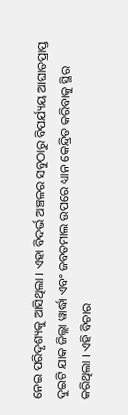ନେଇ ପରିଦୃଶ୍ୟକୁ ଆସିଥିଲା । ଏହା ବିଦର୍ଭ ଅଞ୍ଚଳର ସବୁଠାରୁ ବିପର୍ଯ୍ୟୟ ଆଘାତପ୍ରାପ୍ତ ଦୁଇଟି ଯାକ ଜିଲ୍ଲା ୱାର୍ଦ୍ଧା ଏବଂ ଜବତମାଲ ଉପରେ ଧ୍ୟାନ କେନ୍ଦ୍ରିତ କରିବାକୁ ସ୍ଥିର କରିଥିଲା । ଏହି ବିଚାର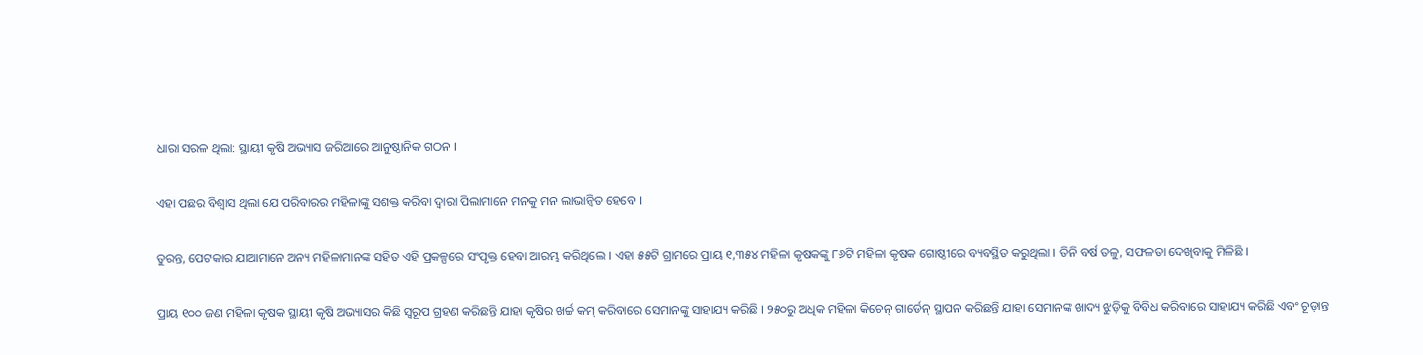ଧାରା ସରଳ ଥିଲା: ସ୍ଥାୟୀ କୃଷି ଅଭ୍ୟାସ ଜରିଆରେ ଆନୁଷ୍ଠାନିକ ଗଠନ ।

ଏହା ପଛର ବିଶ୍ୱାସ ଥିଲା ଯେ ପରିବାରର ମହିଳାଙ୍କୁ ସଶକ୍ତ କରିବା ଦ୍ୱାରା ପିଲାମାନେ ମନକୁ ମନ ଲାଭାନ୍ୱିତ ହେବେ ।

ତୁରନ୍ତ, ପେଟକାର ଯାଆମାନେ ଅନ୍ୟ ମହିଳାମାନଙ୍କ ସହିତ ଏହି ପ୍ରକଳ୍ପରେ ସଂପୃକ୍ତ ହେବା ଆରମ୍ଭ କରିଥିଲେ । ଏହା ୫୫ଟି ଗ୍ରାମରେ ପ୍ରାୟ ୧,୩୫୪ ମହିଳା କୃଷକଙ୍କୁ ୮୬ଟି ମହିଳା କୃଷକ ଗୋଷ୍ଠୀରେ ବ୍ୟବସ୍ଥିତ କରୁଥିଲା । ତିନି ବର୍ଷ ତଳୁ, ସଫଳତା ଦେଖିବାକୁ ମିଳିଛି ।

ପ୍ରାୟ ୧୦୦ ଜଣ ମହିଳା କୃଷକ ସ୍ଥାୟୀ କୃଷି ଅଭ୍ୟାସର କିଛି ସ୍ୱରୂପ ଗ୍ରହଣ କରିଛନ୍ତି ଯାହା କୃଷିର ଖର୍ଚ୍ଚ କମ୍‌ କରିବାରେ ସେମାନଙ୍କୁ ସାହାଯ୍ୟ କରିଛି । ୨୫୦ରୁ ଅଧିକ ମହିଳା କିଚେନ୍‌ ଗାର୍ଡେନ୍‌ ସ୍ଥାପନ କରିଛନ୍ତି ଯାହା ସେମାନଙ୍କ ଖାଦ୍ୟ ଝୁଡ଼ିକୁ ବିବିଧ କରିବାରେ ସାହାଯ୍ୟ କରିଛି ଏବଂ ଚୂଡ଼ାନ୍ତ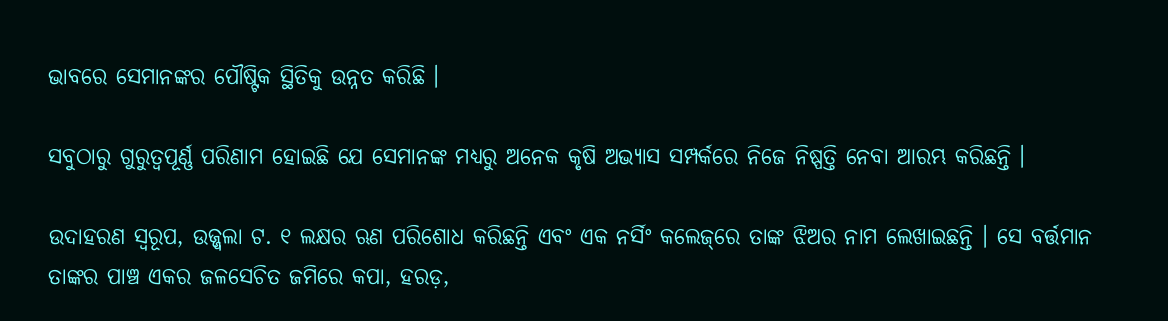ଭାବରେ ସେମାନଙ୍କର ପୌଷ୍ଟିକ ସ୍ଥିତିକୁ ଉନ୍ନତ କରିଛି ।

ସବୁଠାରୁ ଗୁରୁତ୍ୱପୂର୍ଣ୍ଣ ପରିଣାମ ହୋଇଛି ଯେ ସେମାନଙ୍କ ମଧ୍ୟରୁ ଅନେକ କୃଷି ଅଭ୍ୟାସ ସମ୍ପର୍କରେ ନିଜେ ନିଷ୍ପତ୍ତି ନେବା ଆରମ୍ଭ କରିଛନ୍ତି ।

ଉଦାହରଣ ସ୍ୱରୂପ, ଉଜ୍ଜ୍ୱଲା ଟ. ୧ ଲକ୍ଷର ଋଣ ପରିଶୋଧ କରିଛନ୍ତି ଏବଂ ଏକ ନର୍ସିଂ କଲେଜ୍‌ରେ ତାଙ୍କ ଝିଅର ନାମ ଲେଖାଇଛନ୍ତି । ସେ ବର୍ତ୍ତମାନ ତାଙ୍କର ପାଞ୍ଚ ଏକର ଜଳସେଚିତ ଜମିରେ କପା, ହରଡ଼,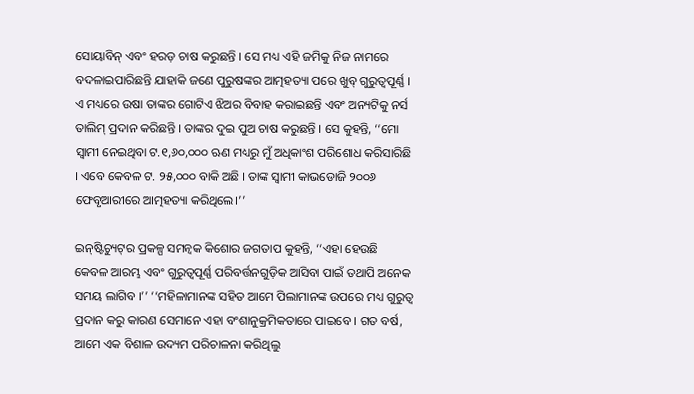ସୋୟାବିନ୍ ଏବଂ ହରଡ଼ ଚାଷ କରୁଛନ୍ତି । ସେ ମଧ୍ୟ ଏହି ଜମିକୁ ନିଜ ନାମରେ ବଦଳାଇପାରିଛନ୍ତି ଯାହାକି ଜଣେ ପୁରୁଷଙ୍କର ଆତ୍ମହତ୍ୟା ପରେ ଖୁବ୍‌ ଗୁରୁତ୍ୱପୂର୍ଣ୍ଣ । ଏ ମଧ୍ୟରେ ଉଷା ତାଙ୍କର ଗୋଟିଏ ଝିଅର ବିବାହ କରାଇଛନ୍ତି ଏବଂ ଅନ୍ୟଟିକୁ ନର୍ସ ତାଲିମ୍‌ ପ୍ରଦାନ କରିଛନ୍ତି । ତାଙ୍କର ଦୁଇ ପୁଅ ଚାଷ କରୁଛନ୍ତି । ସେ କୁହନ୍ତି, ‘‘ମୋ ସ୍ୱାମୀ ନେଇଥିବା ଟ.୧,୬୦,୦୦୦ ଋଣ ମଧ୍ୟରୁ ମୁଁ ଅଧିକାଂଶ ପରିଶୋଧ କରିସାରିଛି । ଏବେ କେବଳ ଟ. ୨୫,୦୦୦ ବାକି ଅଛି । ତାଙ୍କ ସ୍ୱାମୀ କାଭଡୋଜି ୨୦୦୬ ଫେବୃଆରୀରେ ଆତ୍ମହତ୍ୟା କରିଥିଲେ।’’

ଇନ୍‌ଷ୍ଟିଚ୍ୟୁଟ୍‌ର ପ୍ରକଳ୍ପ ସମନ୍ୱକ କିଶୋର ଜଗତାପ କୁହନ୍ତି, ‘‘ଏହା ହେଉଛି କେବଳ ଆରମ୍ଭ ଏବଂ ଗୁରୁତ୍ୱପୂର୍ଣ୍ଣ ପରିବର୍ତ୍ତନଗୁଡ଼ିକ ଆସିବା ପାଇଁ ତଥାପି ଅନେକ ସମୟ ଲାଗିବ ।’’ ‘‘ମହିଳାମାନଙ୍କ ସହିତ ଆମେ ପିଲାମାନଙ୍କ ଉପରେ ମଧ୍ୟ ଗୁରୁତ୍ୱ ପ୍ରଦାନ କରୁ କାରଣ ସେମାନେ ଏହା ବଂଶାନୁକ୍ରମିକତାରେ ପାଇବେ । ଗତ ବର୍ଷ, ଆମେ ଏକ ବିଶାଳ ଉଦ୍ୟମ ପରିଚାଳନା କରିଥିଲୁ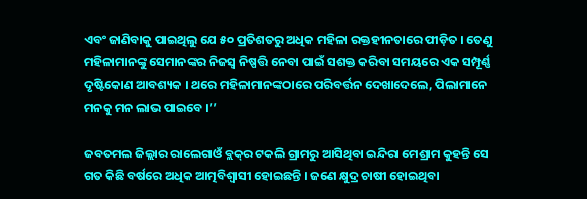ଏବଂ ଜାଣିବାକୁ ପାଇଥିଲୁ ଯେ ୫୦ ପ୍ରତିଶତରୁ ଅଧିକ ମହିଳା ରକ୍ତହୀନତାରେ ପୀଡ଼ିତ । ତେଣୁ ମହିଳାମାନଙ୍କୁ ସେମାନଙ୍କର ନିଜସ୍ୱ ନିଷ୍ପତ୍ତି ନେବା ପାଇଁ ସଶକ୍ତ କରିବା ସମୟରେ ଏକ ସମ୍ପୂର୍ଣ୍ଣ ଦୃଷ୍ଟିକୋଣ ଆବଶ୍ୟକ । ଥରେ ମହିଳାମାନଙ୍କଠାରେ ପରିବର୍ତ୍ତନ ଦେଖାଦେଲେ, ପିଲାମାନେ ମନକୁ ମନ ଲାଭ ପାଇବେ ।’’

ଜବତମଲ ଜିଲ୍ଲାର ରାଲେଗାଓଁ ବ୍ଲକ୍‌ର ଟକଲି ଗ୍ରାମରୁ ଆସିଥିବା ଇନ୍ଦିରା ମେଶ୍ରାମ କୁହନ୍ତି ସେ ଗତ କିଛି ବର୍ଷରେ ଅଧିକ ଆତ୍ମବିଶ୍ୱାସୀ ହୋଇଛନ୍ତି । ଜଣେ କ୍ଷୁଦ୍ର ଚାଷୀ ହୋଇଥିବା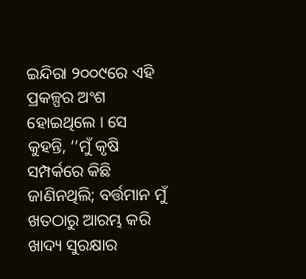ଇନ୍ଦିରା ୨୦୦୯ରେ ଏହି ପ୍ରକଳ୍ପର ଅଂଶ ହୋଇଥିଲେ । ସେ କୁହନ୍ତି, ‘‘ମୁଁ କୃଷି ସମ୍ପର୍କରେ କିଛି ଜାଣିନଥିଲି; ବର୍ତ୍ତମାନ ମୁଁ ଖତଠାରୁ ଆରମ୍ଭ କରି ଖାଦ୍ୟ ସୁରକ୍ଷାର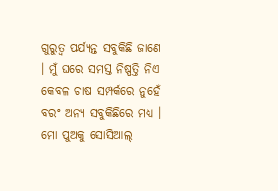ଗୁରୁତ୍ୱ ପର୍ଯ୍ୟନ୍ତ ସବୁକିଛି ଜାଣେ । ମୁଁ ଘରେ ସମସ୍ତ ନିଷ୍ପତ୍ତି ନିଏ କେବଳ ଚାଷ ସମ୍ପର୍କରେ ନୁହେଁ ବରଂ ଅନ୍ୟ ସବୁକିଛିରେ ମଧ୍ୟ । ମୋ ପୁଅକୁ ସୋସିଆଲ୍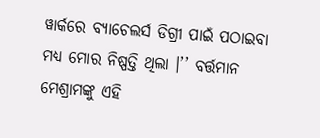ୱାର୍କରେ ବ୍ୟାଚେଲର୍ସ ଡିଗ୍ରୀ ପାଇଁ ପଠାଇବା ମଧ୍ୟ ମୋର ନିଷ୍ପତ୍ତି ଥିଲା ।’’ ବର୍ତ୍ତମାନ ମେଶ୍ରାମଙ୍କୁ ଏହି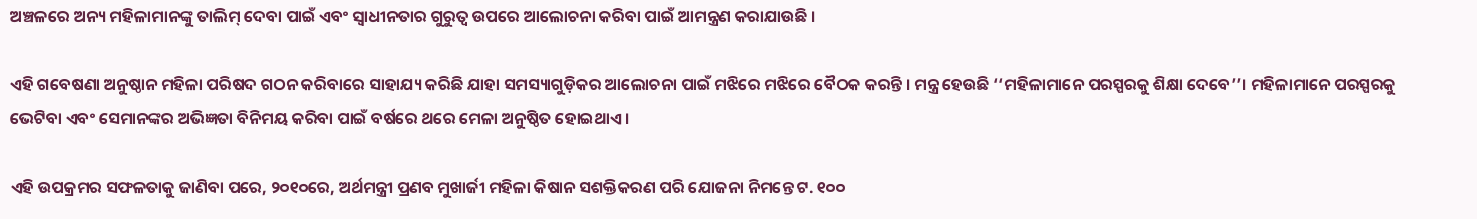ଅଞ୍ଚଳରେ ଅନ୍ୟ ମହିଳାମାନଙ୍କୁ ତାଲିମ୍‌ ଦେବା ପାଇଁ ଏବଂ ସ୍ୱାଧୀନତାର ଗୁରୁତ୍ୱ ଉପରେ ଆଲୋଚନା କରିବା ପାଇଁ ଆମନ୍ତ୍ରଣ କରାଯାଉଛି ।

ଏହି ଗବେଷଣା ଅନୁଷ୍ଠାନ ମହିଳା ପରିଷଦ ଗଠନ କରିବାରେ ସାହାଯ୍ୟ କରିଛି ଯାହା ସମସ୍ୟାଗୁଡ଼ିକର ଆଲୋଚନା ପାଇଁ ମଝିରେ ମଝିରେ ବୈଠକ କରନ୍ତି । ମନ୍ତ୍ର ହେଉଛି ‘‘ମହିଳାମାନେ ପରସ୍ପରକୁ ଶିକ୍ଷା ଦେବେ’’। ମହିଳାମାନେ ପରସ୍ପରକୁ ଭେଟିବା ଏବଂ ସେମାନଙ୍କର ଅଭିଜ୍ଞତା ବିନିମୟ କରିବା ପାଇଁ ବର୍ଷରେ ଥରେ ମେଳା ଅନୁଷ୍ଠିତ ହୋଇଥାଏ ।

ଏହି ଉପକ୍ରମର ସଫଳତାକୁ ଜାଣିବା ପରେ, ୨୦୧୦ରେ, ଅର୍ଥମନ୍ତ୍ରୀ ପ୍ରଣବ ମୁଖାର୍ଜୀ ମହିଳା କିଷାନ ସଶକ୍ତିକରଣ ପରି ଯୋଜନା ନିମନ୍ତେ ଟ. ୧୦୦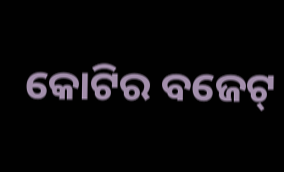କୋଟିର ବଜେଟ୍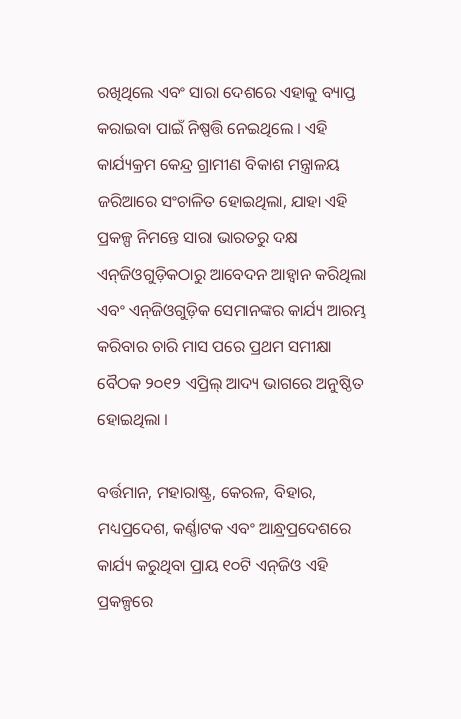ରଖିଥିଲେ ଏବଂ ସାରା ଦେଶରେ ଏହାକୁ ବ୍ୟାପ୍ତ କରାଇବା ପାଇଁ ନିଷ୍ପତ୍ତି ନେଇଥିଲେ । ଏହି କାର୍ଯ୍ୟକ୍ରମ କେନ୍ଦ୍ର ଗ୍ରାମୀଣ ବିକାଶ ମନ୍ତ୍ରାଳୟ ଜରିଆରେ ସଂଚାଳିତ ହୋଇଥିଲା, ଯାହା ଏହି ପ୍ରକଳ୍ପ ନିମନ୍ତେ ସାରା ଭାରତରୁ ଦକ୍ଷ ଏନ୍‌ଜିଓଗୁଡ଼ିକଠାରୁ ଆବେଦନ ଆହ୍ୱାନ କରିଥିଲା ଏବଂ ଏନ୍‌ଜିଓଗୁଡ଼ିକ ସେମାନଙ୍କର କାର୍ଯ୍ୟ ଆରମ୍ଭ କରିବାର ଚାରି ମାସ ପରେ ପ୍ରଥମ ସମୀକ୍ଷା ବୈଠକ ୨୦୧୨ ଏପ୍ରିଲ୍ ଆଦ୍ୟ ଭାଗରେ ଅନୁଷ୍ଠିତ ହୋଇଥିଲା ।

ବର୍ତ୍ତମାନ, ମହାରାଷ୍ଟ୍ର, କେରଳ, ବିହାର, ମଧ୍ୟପ୍ରଦେଶ, କର୍ଣ୍ଣାଟକ ଏବଂ ଆନ୍ଧ୍ରପ୍ରଦେଶରେ କାର୍ଯ୍ୟ କରୁଥିବା ପ୍ରାୟ ୧୦ଟି ଏନ୍‌ଜିଓ ଏହି ପ୍ରକଳ୍ପରେ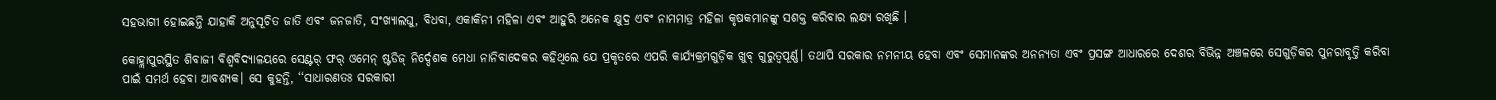ସହଭାଗୀ ହୋଇଛନ୍ତି ଯାହାକି ଅନୁସୂଚିତ ଜାତି ଏବଂ ଜନଜାତି, ସଂଖ୍ୟାଲଘୁ, ବିଧବା, ଏକାକିନୀ ମହିଳା ଏବଂ ଆହୁରି ଅନେକ କ୍ଷୁଦ୍ର ଏବଂ ନାମମାତ୍ର ମହିଳା କୃଷକମାନଙ୍କୁ ସଶକ୍ତ କରିବାର ଲକ୍ଷ୍ୟ ରଖିଛି ।

କୋହ୍ଲାପୁରସ୍ଥିତ ଶିବାଜୀ ବିଶ୍ୱବିଦ୍ୟାଳୟରେ ସେଣ୍ଟର୍‌ ଫର୍‌ ଓମେନ୍‌ ଷ୍ଟଡିଜ୍‌ ନିର୍ଦ୍ଦେଶକ ମେଧା ନାନିବାଦେକର କହିଥିଲେ ଯେ ପ୍ରକୃତରେ ଏପରି କାର୍ଯ୍ୟକ୍ରମଗୁଡ଼ିକ ଖୁବ୍‌ ଗୁରୁତ୍ୱପୂର୍ଣ୍ଣ। ତଥାପି ସରକାର ନମନୀୟ ହେବା ଏବଂ ସେମାନଙ୍କର ଅନନ୍ୟତା ଏବଂ ପ୍ରସଙ୍ଗ ଆଧାରରେ ଦେଶର ବିଭିନ୍ନ ଅଞ୍ଚଳରେ ସେଗୁଡ଼ିକର ପୁନରାବୃତ୍ତି କରିବା ପାଇଁ ସମର୍ଥ ହେବା ଆବଶ୍ୟକ। ସେ କୁହନ୍ତି, ‘‘ସାଧାରଣତଃ ସରକାରୀ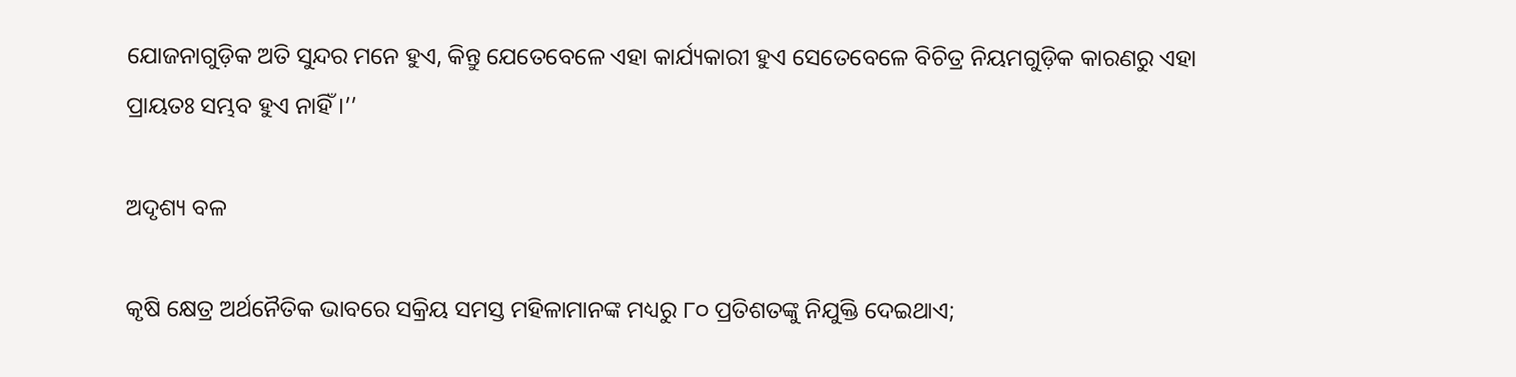ଯୋଜନାଗୁଡ଼ିକ ଅତି ସୁନ୍ଦର ମନେ ହୁଏ, କିନ୍ତୁ ଯେତେବେଳେ ଏହା କାର୍ଯ୍ୟକାରୀ ହୁଏ ସେତେବେଳେ ବିଚିତ୍ର ନିୟମଗୁଡ଼ିକ କାରଣରୁ ଏହା ପ୍ରାୟତଃ ସମ୍ଭବ ହୁଏ ନାହିଁ ।’’

ଅଦୃଶ୍ୟ ବଳ

କୃଷି କ୍ଷେତ୍ର ଅର୍ଥନୈତିକ ଭାବରେ ସକ୍ରିୟ ସମସ୍ତ ମହିଳାମାନଙ୍କ ମଧ୍ୟରୁ ୮୦ ପ୍ରତିଶତଙ୍କୁ ନିଯୁକ୍ତି ଦେଇଥାଏ;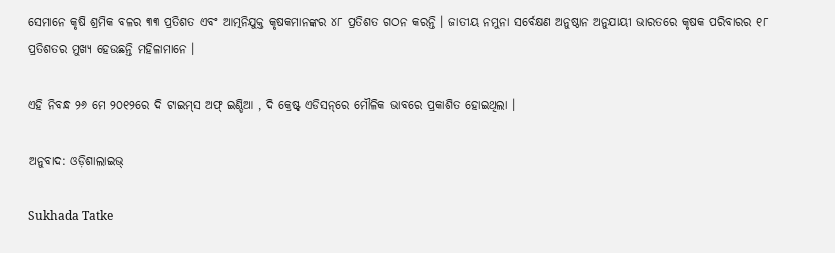ସେମାନେ କୃଷି ଶ୍ରମିକ ବଳର ୩୩ ପ୍ରତିଶତ ଏବଂ ଆତ୍ମନିଯୁକ୍ତ କୃଷକମାନଙ୍କର ୪୮ ପ୍ରତିଶତ ଗଠନ କରନ୍ତି । ଜାତୀୟ ନମୁନା ସର୍ବେକ୍ଷଣ ଅନୁଷ୍ଠାନ ଅନୁଯାୟୀ ଭାରତରେ କୃଷକ ପରିବାରର ୧୮ ପ୍ରତିଶତର ମୁଖ୍ୟ ହେଉଛନ୍ତି ମହିଳାମାନେ ।

ଏହି ନିବନ୍ଧ ୨୬ ମେ ୨୦୧୨ରେ ଦି ଟାଇମ୍‌ସ ଅଫ୍ ଇଣ୍ଡିଆ , ଦି କ୍ରେଷ୍ଟ୍ ଏଡିସନ୍‌ରେ ମୌଳିକ ଭାବରେ ପ୍ରକାଶିତ ହୋଇଥିଲା ।

ଅନୁବାଦ: ଓଡ଼ିଶାଲାଇଭ୍‍

Sukhada Tatke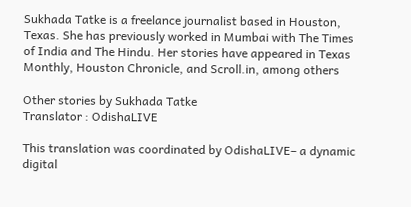Sukhada Tatke is a freelance journalist based in Houston, Texas. She has previously worked in Mumbai with The Times of India and The Hindu. Her stories have appeared in Texas Monthly, Houston Chronicle, and Scroll.in, among others

Other stories by Sukhada Tatke
Translator : OdishaLIVE

This translation was coordinated by OdishaLIVE– a dynamic digital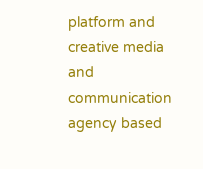platform and creative media and communication agency based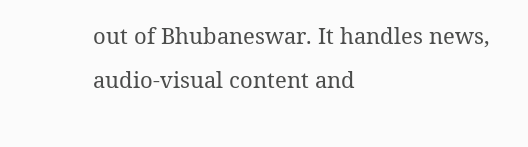out of Bhubaneswar. It handles news, audio-visual content and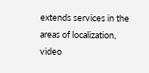extends services in the areas of localization, video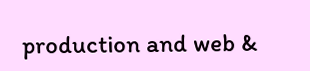production and web &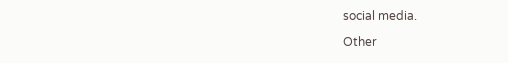social media.

Other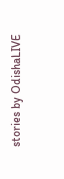stories by OdishaLIVE